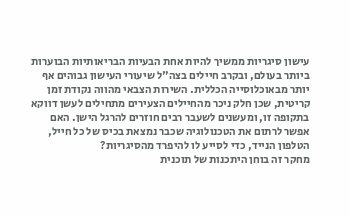עישון סיגריות ממשיך להיות אחת הבעיות הבריאותיות הבוערות ביותר בעולם, ובקרב חיילים בצה"ל שיעורי העישון גבוהים אף יותר מבאוכלוסייה הכללית. השירות הצבאי מהווה נקודת זמן קריטית, שכן חלק ניכר מהחיילים הצעירים מתחילים לעשן דווקא בתקופה זו, ומעשנים לשעבר רבים חוזרים להרגל הישן. האם אפשר לרתום את הטכנולוגיה שכבר נמצאת בכיס של כל חייל, הטלפון הנייד, כדי לסייע לו להיפרד מהסיגריות?
מחקר זה בוחן היתכנות של תוכנית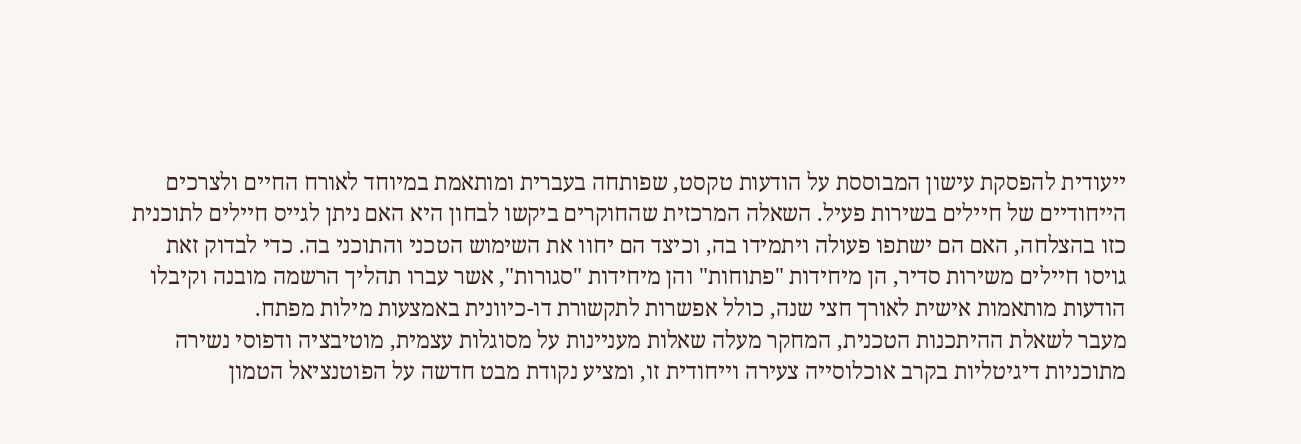ייעודית להפסקת עישון המבוססת על הודעות טקסט, שפותחה בעברית ומותאמת במיוחד לאורח החיים ולצרכים הייחודיים של חיילים בשירות פעיל. השאלה המרכזית שהחוקרים ביקשו לבחון היא האם ניתן לגייס חיילים לתוכנית כזו בהצלחה, האם הם ישתפו פעולה ויתמידו בה, וכיצד הם יחוו את השימוש הטכני והתוכני בה. כדי לבדוק זאת גויסו חיילים משירות סדיר, הן מיחידות "פתוחות" והן מיחידות "סגורות", אשר עברו תהליך הרשמה מובנה וקיבלו הודעות מותאמות אישית לאורך חצי שנה, כולל אפשרות לתקשורת דו-כיוונית באמצעות מילות מפתח.
מעבר לשאלת ההיתכנות הטכנית, המחקר מעלה שאלות מעניינות על מסוגלות עצמית, מוטיבציה ודפוסי נשירה מתוכניות דיגיטליות בקרב אוכלוסייה צעירה וייחודית זו, ומציע נקודת מבט חדשה על הפוטנציאל הטמון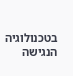בטכנולוגיה הנגישה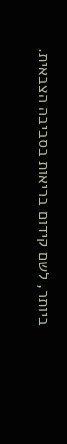ביותר, לשם קידום בריאות בסביבה הצבאית.